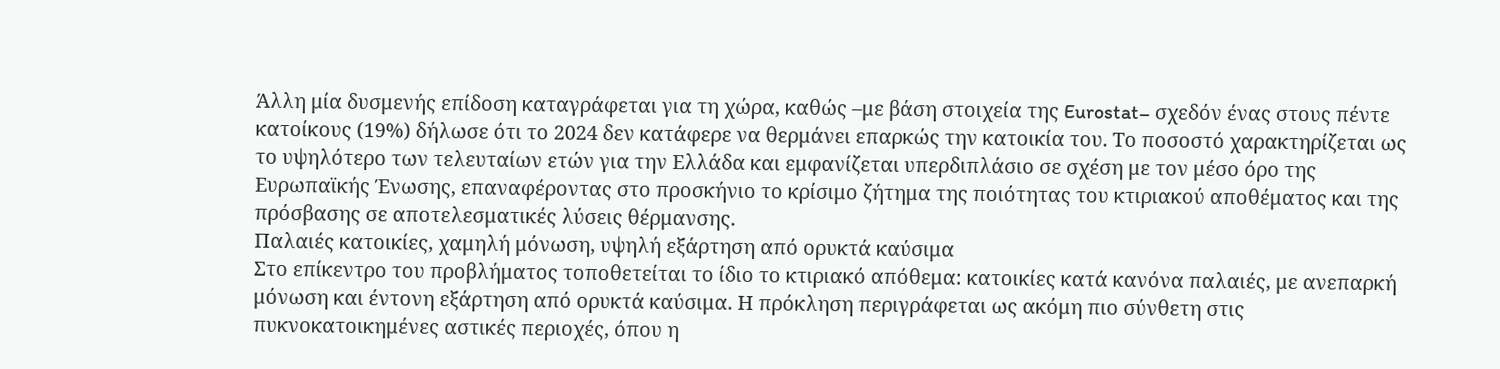Άλλη μία δυσμενής επίδοση καταγράφεται για τη χώρα, καθώς –με βάση στοιχεία της Eurostat– σχεδόν ένας στους πέντε κατοίκους (19%) δήλωσε ότι το 2024 δεν κατάφερε να θερμάνει επαρκώς την κατοικία του. Το ποσοστό χαρακτηρίζεται ως το υψηλότερο των τελευταίων ετών για την Ελλάδα και εμφανίζεται υπερδιπλάσιο σε σχέση με τον μέσο όρο της Ευρωπαϊκής Ένωσης, επαναφέροντας στο προσκήνιο το κρίσιμο ζήτημα της ποιότητας του κτιριακού αποθέματος και της πρόσβασης σε αποτελεσματικές λύσεις θέρμανσης.
Παλαιές κατοικίες, χαμηλή μόνωση, υψηλή εξάρτηση από ορυκτά καύσιμα
Στο επίκεντρο του προβλήματος τοποθετείται το ίδιο το κτιριακό απόθεμα: κατοικίες κατά κανόνα παλαιές, με ανεπαρκή μόνωση και έντονη εξάρτηση από ορυκτά καύσιμα. Η πρόκληση περιγράφεται ως ακόμη πιο σύνθετη στις πυκνοκατοικημένες αστικές περιοχές, όπου η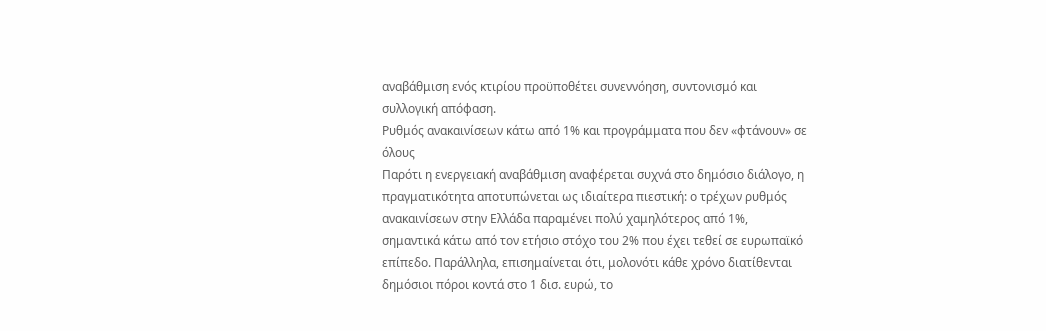αναβάθμιση ενός κτιρίου προϋποθέτει συνεννόηση, συντονισμό και συλλογική απόφαση.
Ρυθμός ανακαινίσεων κάτω από 1% και προγράμματα που δεν «φτάνουν» σε όλους
Παρότι η ενεργειακή αναβάθμιση αναφέρεται συχνά στο δημόσιο διάλογο, η πραγματικότητα αποτυπώνεται ως ιδιαίτερα πιεστική: ο τρέχων ρυθμός ανακαινίσεων στην Ελλάδα παραμένει πολύ χαμηλότερος από 1%, σημαντικά κάτω από τον ετήσιο στόχο του 2% που έχει τεθεί σε ευρωπαϊκό επίπεδο. Παράλληλα, επισημαίνεται ότι, μολονότι κάθε χρόνο διατίθενται δημόσιοι πόροι κοντά στο 1 δισ. ευρώ, το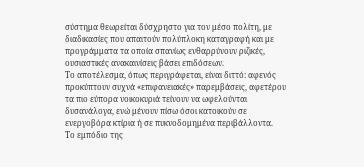σύστημα θεωρείται δύσχρηστο για τον μέσο πολίτη, με διαδικασίες που απαιτούν πολύπλοκη καταγραφή και με προγράμματα τα οποία σπανίως ενθαρρύνουν ριζικές, ουσιαστικές ανακαινίσεις βάσει επιδόσεων.
Το αποτέλεσμα, όπως περιγράφεται, είναι διττό: αφενός προκύπτουν συχνά «επιφανειακές» παρεμβάσεις, αφετέρου τα πιο εύπορα νοικοκυριά τείνουν να ωφελούνται δυσανάλογα, ενώ μένουν πίσω όσοι κατοικούν σε ενεργοβόρα κτίρια ή σε πυκνοδομημένα περιβάλλοντα.
Το εμπόδιο της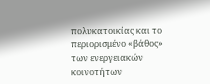πολυκατοικίας και το περιορισμένο «βάθος» των ενεργειακών κοινοτήτων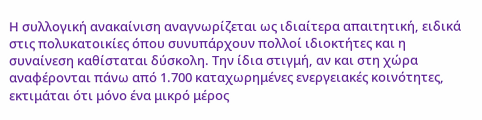Η συλλογική ανακαίνιση αναγνωρίζεται ως ιδιαίτερα απαιτητική, ειδικά στις πολυκατοικίες όπου συνυπάρχουν πολλοί ιδιοκτήτες και η συναίνεση καθίσταται δύσκολη. Την ίδια στιγμή, αν και στη χώρα αναφέρονται πάνω από 1.700 καταχωρημένες ενεργειακές κοινότητες, εκτιμάται ότι μόνο ένα μικρό μέρος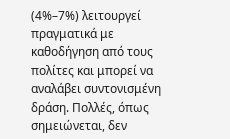(4%–7%) λειτουργεί πραγματικά με καθοδήγηση από τους πολίτες και μπορεί να αναλάβει συντονισμένη δράση. Πολλές, όπως σημειώνεται, δεν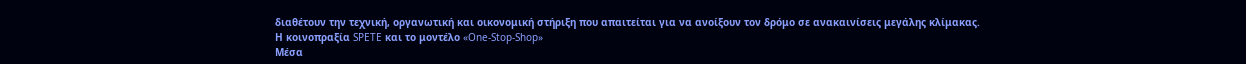διαθέτουν την τεχνική, οργανωτική και οικονομική στήριξη που απαιτείται για να ανοίξουν τον δρόμο σε ανακαινίσεις μεγάλης κλίμακας.
Η κοινοπραξία SPETE και το μοντέλο «One-Stop-Shop»
Μέσα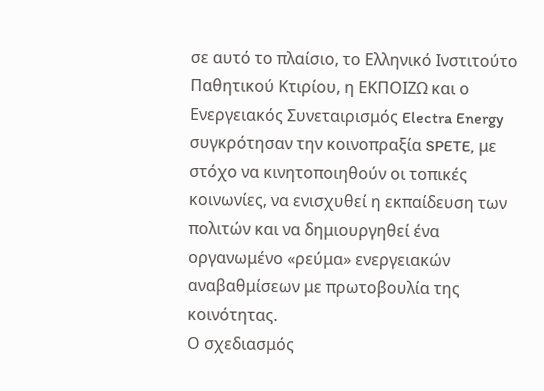σε αυτό το πλαίσιο, το Ελληνικό Ινστιτούτο Παθητικού Κτιρίου, η ΕΚΠΟΙΖΩ και ο Ενεργειακός Συνεταιρισμός Electra Energy συγκρότησαν την κοινοπραξία SPETE, με στόχο να κινητοποιηθούν οι τοπικές κοινωνίες, να ενισχυθεί η εκπαίδευση των πολιτών και να δημιουργηθεί ένα οργανωμένο «ρεύμα» ενεργειακών αναβαθμίσεων με πρωτοβουλία της κοινότητας.
Ο σχεδιασμός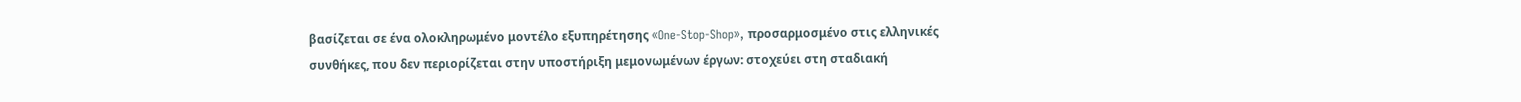βασίζεται σε ένα ολοκληρωμένο μοντέλο εξυπηρέτησης «One-Stop-Shop», προσαρμοσμένο στις ελληνικές συνθήκες, που δεν περιορίζεται στην υποστήριξη μεμονωμένων έργων: στοχεύει στη σταδιακή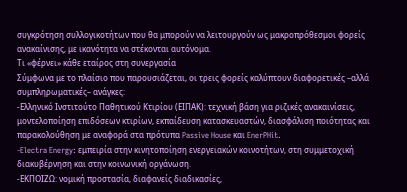συγκρότηση συλλογικοτήτων που θα μπορούν να λειτουργούν ως μακροπρόθεσμοι φορείς ανακαίνισης, με ικανότητα να στέκονται αυτόνομα.
Τι «φέρνει» κάθε εταίρος στη συνεργασία
Σύμφωνα με το πλαίσιο που παρουσιάζεται, οι τρεις φορείς καλύπτουν διαφορετικές –αλλά συμπληρωματικές– ανάγκες:
-Ελληνικό Ινστιτούτο Παθητικού Κτιρίου (ΕΙΠΑΚ): τεχνική βάση για ριζικές ανακαινίσεις, μοντελοποίηση επιδόσεων κτιρίων, εκπαίδευση κατασκευαστών, διασφάλιση ποιότητας και παρακολούθηση με αναφορά στα πρότυπα Passive House και EnerPHit.
-Electra Energy: εμπειρία στην κινητοποίηση ενεργειακών κοινοτήτων, στη συμμετοχική διακυβέρνηση και στην κοινωνική οργάνωση.
-ΕΚΠΟΙΖΩ: νομική προστασία, διαφανείς διαδικασίες,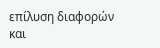επίλυση διαφορών και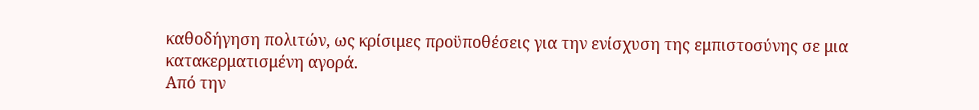καθοδήγηση πολιτών, ως κρίσιμες προϋποθέσεις για την ενίσχυση της εμπιστοσύνης σε μια κατακερματισμένη αγορά.
Από την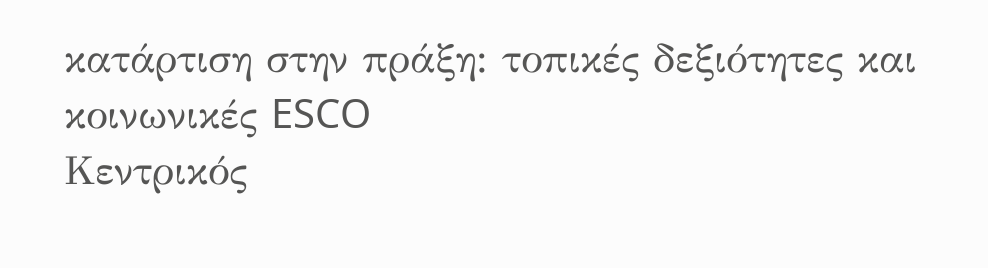κατάρτιση στην πράξη: τοπικές δεξιότητες και κοινωνικές ESCO
Κεντρικός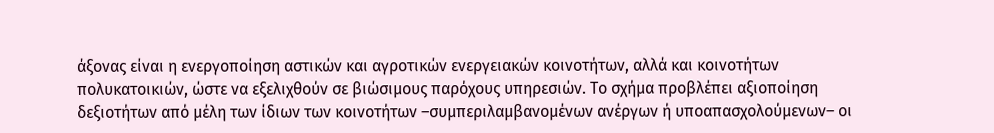άξονας είναι η ενεργοποίηση αστικών και αγροτικών ενεργειακών κοινοτήτων, αλλά και κοινοτήτων πολυκατοικιών, ώστε να εξελιχθούν σε βιώσιμους παρόχους υπηρεσιών. Το σχήμα προβλέπει αξιοποίηση δεξιοτήτων από μέλη των ίδιων των κοινοτήτων –συμπεριλαμβανομένων ανέργων ή υποαπασχολούμενων– οι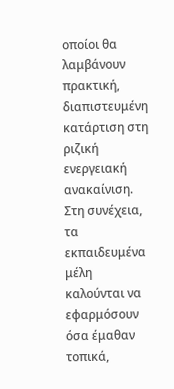οποίοι θα λαμβάνουν πρακτική, διαπιστευμένη κατάρτιση στη ριζική ενεργειακή ανακαίνιση.
Στη συνέχεια, τα εκπαιδευμένα μέλη καλούνται να εφαρμόσουν όσα έμαθαν τοπικά,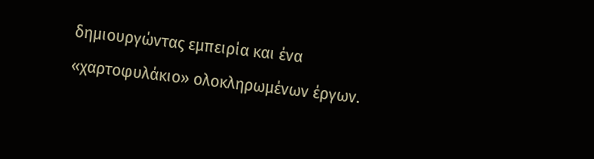δημιουργώντας εμπειρία και ένα «χαρτοφυλάκιο» ολοκληρωμένων έργων.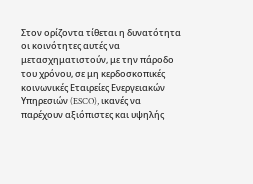Στον ορίζοντα τίθεται η δυνατότητα οι κοινότητες αυτές να μετασχηματιστούν, με την πάροδο του χρόνου, σε μη κερδοσκοπικές κοινωνικές Εταιρείες Ενεργειακών Υπηρεσιών (ESCO), ικανές να παρέχουν αξιόπιστες και υψηλής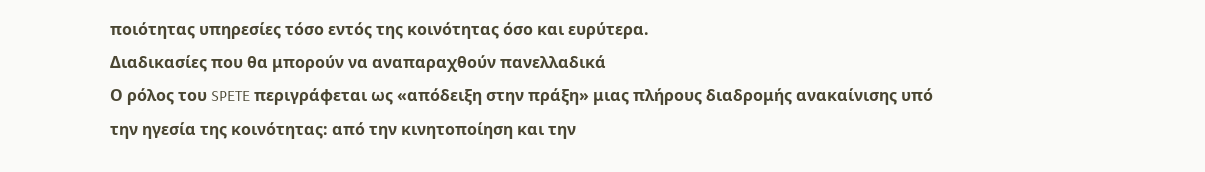ποιότητας υπηρεσίες τόσο εντός της κοινότητας όσο και ευρύτερα.
Διαδικασίες που θα μπορούν να αναπαραχθούν πανελλαδικά
Ο ρόλος του SPETE περιγράφεται ως «απόδειξη στην πράξη» μιας πλήρους διαδρομής ανακαίνισης υπό την ηγεσία της κοινότητας: από την κινητοποίηση και την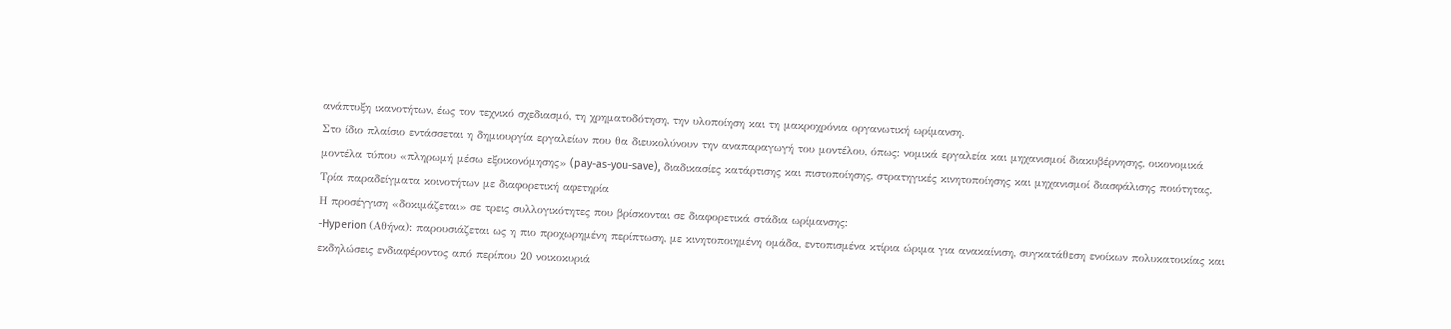ανάπτυξη ικανοτήτων, έως τον τεχνικό σχεδιασμό, τη χρηματοδότηση, την υλοποίηση και τη μακροχρόνια οργανωτική ωρίμανση.
Στο ίδιο πλαίσιο εντάσσεται η δημιουργία εργαλείων που θα διευκολύνουν την αναπαραγωγή του μοντέλου, όπως: νομικά εργαλεία και μηχανισμοί διακυβέρνησης, οικονομικά μοντέλα τύπου «πληρωμή μέσω εξοικονόμησης» (pay-as-you-save), διαδικασίες κατάρτισης και πιστοποίησης, στρατηγικές κινητοποίησης και μηχανισμοί διασφάλισης ποιότητας.
Τρία παραδείγματα κοινοτήτων με διαφορετική αφετηρία
Η προσέγγιση «δοκιμάζεται» σε τρεις συλλογικότητες που βρίσκονται σε διαφορετικά στάδια ωρίμανσης:
-Hyperion (Αθήνα): παρουσιάζεται ως η πιο προχωρημένη περίπτωση, με κινητοποιημένη ομάδα, εντοπισμένα κτίρια ώριμα για ανακαίνιση, συγκατάθεση ενοίκων πολυκατοικίας και εκδηλώσεις ενδιαφέροντος από περίπου 20 νοικοκυριά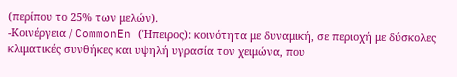(περίπου το 25% των μελών).
-Κοινέργεια / CommonEn (Ήπειρος): κοινότητα με δυναμική, σε περιοχή με δύσκολες κλιματικές συνθήκες και υψηλή υγρασία τον χειμώνα, που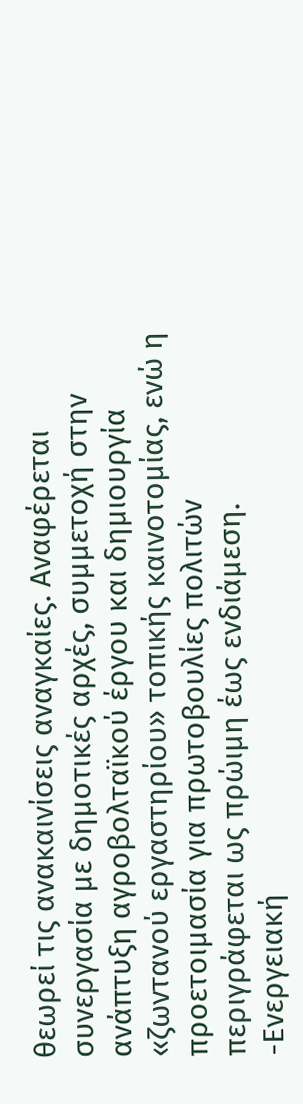θεωρεί τις ανακαινίσεις αναγκαίες. Αναφέρεται συνεργασία με δημοτικές αρχές, συμμετοχή στην ανάπτυξη αγροβολταϊκού έργου και δημιουργία «ζωντανού εργαστηρίου» τοπικής καινοτομίας, ενώ η προετοιμασία για πρωτοβουλίες πολιτών περιγράφεται ως πρώιμη έως ενδιάμεση.
-Ενεργειακή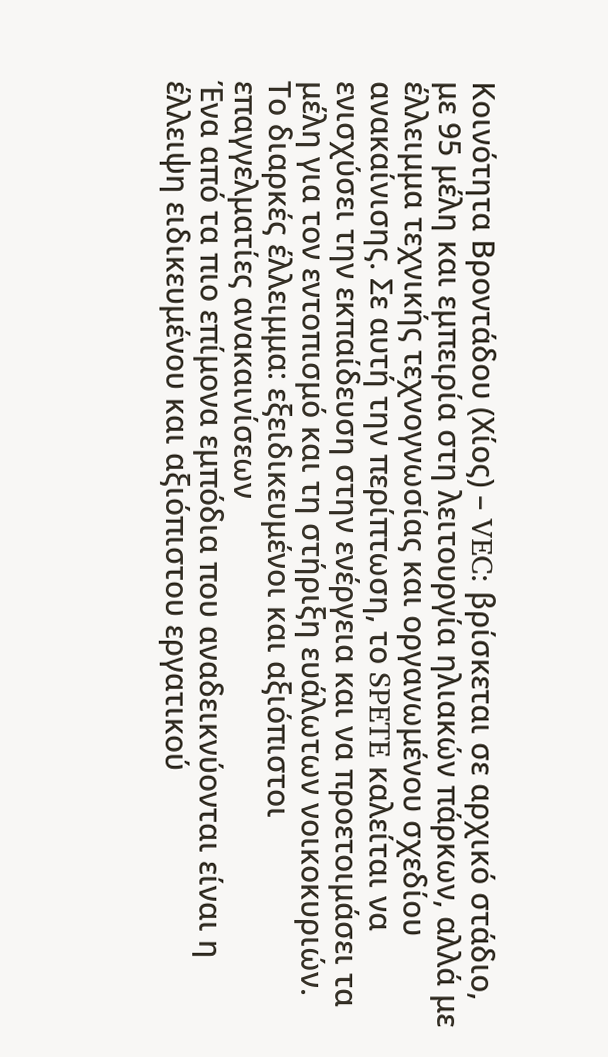Κοινότητα Βροντάδου (Χίος) – VEC: βρίσκεται σε αρχικό στάδιο, με 95 μέλη και εμπειρία στη λειτουργία ηλιακών πάρκων, αλλά με έλλειμμα τεχνικής τεχνογνωσίας και οργανωμένου σχεδίου ανακαίνισης. Σε αυτή την περίπτωση, το SPETE καλείται να ενισχύσει την εκπαίδευση στην ενέργεια και να προετοιμάσει τα μέλη για τον εντοπισμό και τη στήριξη ευάλωτων νοικοκυριών.
Το διαρκές έλλειμμα: εξειδικευμένοι και αξιόπιστοι επαγγελματίες ανακαινίσεων
Ένα από τα πιο επίμονα εμπόδια που αναδεικνύονται είναι η έλλειψη ειδικευμένου και αξιόπιστου εργατικού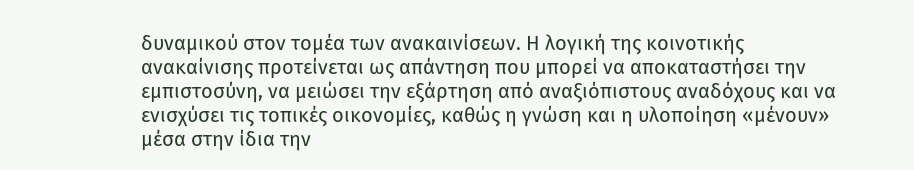δυναμικού στον τομέα των ανακαινίσεων. Η λογική της κοινοτικής ανακαίνισης προτείνεται ως απάντηση που μπορεί να αποκαταστήσει την εμπιστοσύνη, να μειώσει την εξάρτηση από αναξιόπιστους αναδόχους και να ενισχύσει τις τοπικές οικονομίες, καθώς η γνώση και η υλοποίηση «μένουν» μέσα στην ίδια την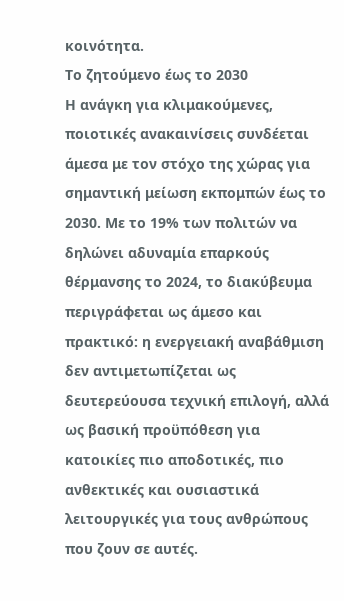κοινότητα.
Το ζητούμενο έως το 2030
Η ανάγκη για κλιμακούμενες, ποιοτικές ανακαινίσεις συνδέεται άμεσα με τον στόχο της χώρας για σημαντική μείωση εκπομπών έως το 2030. Με το 19% των πολιτών να δηλώνει αδυναμία επαρκούς θέρμανσης το 2024, το διακύβευμα περιγράφεται ως άμεσο και πρακτικό: η ενεργειακή αναβάθμιση δεν αντιμετωπίζεται ως δευτερεύουσα τεχνική επιλογή, αλλά ως βασική προϋπόθεση για κατοικίες πιο αποδοτικές, πιο ανθεκτικές και ουσιαστικά λειτουργικές για τους ανθρώπους που ζουν σε αυτές.